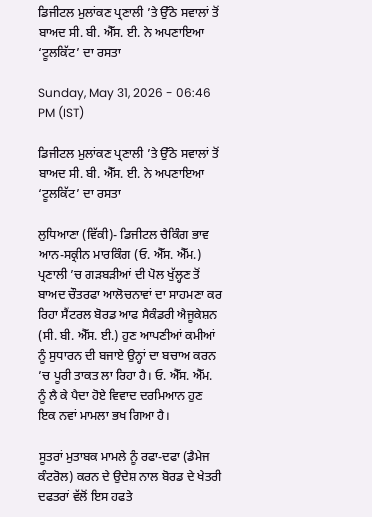ਡਿਜੀਟਲ ਮੁਲਾਂਕਣ ਪ੍ਰਣਾਲੀ ’ਤੇ ਉੱਠੇ ਸਵਾਲਾਂ ਤੋਂ ਬਾਅਦ ਸੀ. ਬੀ. ਐੱਸ. ਈ. ਨੇ ਅਪਣਾਇਆ ‘ਟੂਲਕਿੱਟ’ ਦਾ ਰਸਤਾ

Sunday, May 31, 2026 - 06:46 PM (IST)

ਡਿਜੀਟਲ ਮੁਲਾਂਕਣ ਪ੍ਰਣਾਲੀ ’ਤੇ ਉੱਠੇ ਸਵਾਲਾਂ ਤੋਂ ਬਾਅਦ ਸੀ. ਬੀ. ਐੱਸ. ਈ. ਨੇ ਅਪਣਾਇਆ ‘ਟੂਲਕਿੱਟ’ ਦਾ ਰਸਤਾ

ਲੁਧਿਆਣਾ (ਵਿੱਕੀ)- ਡਿਜੀਟਲ ਚੈਕਿੰਗ ਭਾਵ ਆਨ-ਸਕ੍ਰੀਨ ਮਾਰਕਿੰਗ (ਓ. ਐੱਸ. ਐੱਮ.) ਪ੍ਰਣਾਲੀ ’ਚ ਗੜਬੜੀਆਂ ਦੀ ਪੋਲ ਖੁੱਲ੍ਹਣ ਤੋਂ ਬਾਅਦ ਚੌਤਰਫਾ ਆਲੋਚਨਾਵਾਂ ਦਾ ਸਾਹਮਣਾ ਕਰ ਰਿਹਾ ਸੈਂਟਰਲ ਬੋਰਡ ਆਫ ਸੈਕੰਡਰੀ ਐਜੂਕੇਸ਼ਨ (ਸੀ. ਬੀ. ਐੱਸ. ਈ.) ਹੁਣ ਆਪਣੀਆਂ ਕਮੀਆਂ ਨੂੰ ਸੁਧਾਰਨ ਦੀ ਬਜਾਏ ਉਨ੍ਹਾਂ ਦਾ ਬਚਾਅ ਕਰਨ ’ਚ ਪੂਰੀ ਤਾਕਤ ਲਾ ਰਿਹਾ ਹੈ। ਓ. ਐੱਸ. ਐੱਮ. ਨੂੰ ਲੈ ਕੇ ਪੈਦਾ ਹੋਏ ਵਿਵਾਦ ਦਰਮਿਆਨ ਹੁਣ ਇਕ ਨਵਾਂ ਮਾਮਲਾ ਭਖ ਗਿਆ ਹੈ।

ਸੂਤਰਾਂ ਮੁਤਾਬਕ ਮਾਮਲੇ ਨੂੰ ਰਫਾ-ਦਫਾ (ਡੈਮੇਜ ਕੰਟਰੋਲ) ਕਰਨ ਦੇ ਉਦੇਸ਼ ਨਾਲ ਬੋਰਡ ਦੇ ਖੇਤਰੀ ਦਫਤਰਾਂ ਵੱਲੋਂ ਇਸ ਹਫਤੇ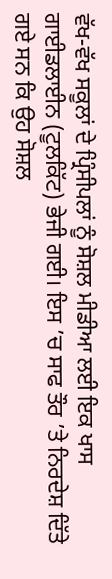ਵੱਖ-ਵੱਖ ਸਕੂਲਾਂ ਦੇ ਪ੍ਰਿੰਸੀਪਲਾਂ ਨੂੰ ਸੋਸ਼ਲ ਮੀਡੀਆ ਲਈ ਇਕ ਖਾਸ ਗਾਈਡਲਾਈਨ (ਟੂਲਕਿੱਟ) ਭੇਜੀ ਗਈ। ਇਸ ’ਚ ਸਾਫ ਤੌਰ ’ਤੇ ਨਿਰਦੇਸ਼ ਦਿੱਤੇ ਗਏ ਸਨ ਕਿ ਉਹ ਸੋਸ਼ਲ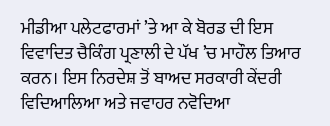ਮੀਡੀਆ ਪਲੇਟਫਾਰਮਾਂ ’ਤੇ ਆ ਕੇ ਬੋਰਡ ਦੀ ਇਸ ਵਿਵਾਦਿਤ ਚੈਕਿੰਗ ਪ੍ਰਣਾਲੀ ਦੇ ਪੱਖ ’ਚ ਮਾਹੌਲ ਤਿਆਰ ਕਰਨ। ਇਸ ਨਿਰਦੇਸ਼ ਤੋਂ ਬਾਅਦ ਸਰਕਾਰੀ ਕੇਂਦਰੀ ਵਿਦਿਆਲਿਆ ਅਤੇ ਜਵਾਹਰ ਨਵੋਦਿਆ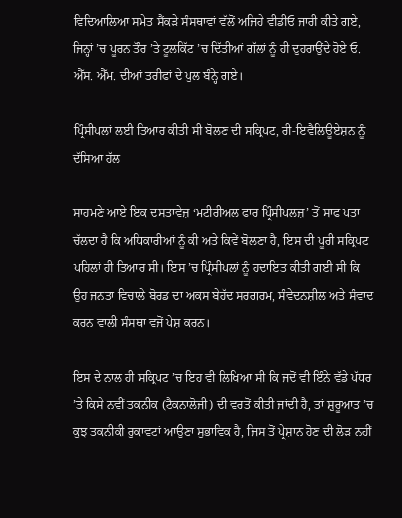ਵਿਦਿਆਲਿਆ ਸਮੇਤ ਸੈਂਕੜੇ ਸੰਸਥਾਵਾਂ ਵੱਲੋਂ ਅਜਿਹੇ ਵੀਡੀਓ ਜਾਰੀ ਕੀਤੇ ਗਏ, ਜਿਨ੍ਹਾਂ ’ਚ ਪੂਰਨ ਤੌਰ ’ਤੇ ਟੂਲਕਿੱਟ ’ਚ ਦਿੱਤੀਆਂ ਗੱਲਾਂ ਨੂੰ ਹੀ ਦੁਹਰਾਉਂਦੇ ਹੋਏ ਓ. ਐੱਸ. ਐੱਮ. ਦੀਆਂ ਤਰੀਫਾਂ ਦੇ ਪੁਲ ਬੰਨ੍ਹੇ ਗਏ।

ਪ੍ਰਿੰਸੀਪਲਾਂ ਲਈ ਤਿਆਰ ਕੀਤੀ ਸੀ ਬੋਲਣ ਦੀ ਸਕ੍ਰਿਪਟ, ਰੀ-ਇਵੈਲਿਊਏਸ਼ਨ ਨੂੰ ਦੱਸਿਆ ਹੱਲ

ਸਾਹਮਣੇ ਆਏ ਇਕ ਦਸਤਾਵੇਜ਼ ‘ਮਟੀਰੀਅਲ ਫਾਰ ਪ੍ਰਿੰਸੀਪਲਜ਼’ ਤੋਂ ਸਾਫ ਪਤਾ ਚੱਲਦਾ ਹੈ ਕਿ ਅਧਿਕਾਰੀਆਂ ਨੂੰ ਕੀ ਅਤੇ ਕਿਵੇਂ ਬੋਲਣਾ ਹੈ, ਇਸ ਦੀ ਪੂਰੀ ਸਕ੍ਰਿਪਟ ਪਹਿਲਾਂ ਹੀ ਤਿਆਰ ਸੀ। ਇਸ ’ਚ ਪ੍ਰਿੰਸੀਪਲਾਂ ਨੂੰ ਹਦਾਇਤ ਕੀਤੀ ਗਈ ਸੀ ਕਿ ਉਹ ਜਨਤਾ ਵਿਚਾਲੇ ਬੋਰਡ ਦਾ ਅਕਸ ਬੇਹੱਦ ਸਰਗਰਮ, ਸੰਵੇਦਨਸ਼ੀਲ ਅਤੇ ਸੰਵਾਦ ਕਰਨ ਵਾਲੀ ਸੰਸਥਾ ਵਜੋਂ ਪੇਸ਼ ਕਰਨ।

ਇਸ ਦੇ ਨਾਲ ਹੀ ਸਕ੍ਰਿਪਟ ’ਚ ਇਹ ਵੀ ਲਿਖਿਆ ਸੀ ਕਿ ਜਦੋਂ ਵੀ ਇੰਨੇ ਵੱਡੇ ਪੱਧਰ ’ਤੇ ਕਿਸੇ ਨਵੀਂ ਤਕਨੀਕ (ਟੈਕਨਾਲੋਜੀ) ਦੀ ਵਰਤੋਂ ਕੀਤੀ ਜਾਂਦੀ ਹੈ, ਤਾਂ ਸ਼ੁਰੂਆਤ ’ਚ ਕੁਝ ਤਕਨੀਕੀ ਰੁਕਾਵਟਾਂ ਆਉਣਾ ਸੁਭਾਵਿਕ ਹੈ, ਜਿਸ ਤੋਂ ਪ੍ਰੇਸ਼ਾਨ ਹੋਣ ਦੀ ਲੋੜ ਨਹੀਂ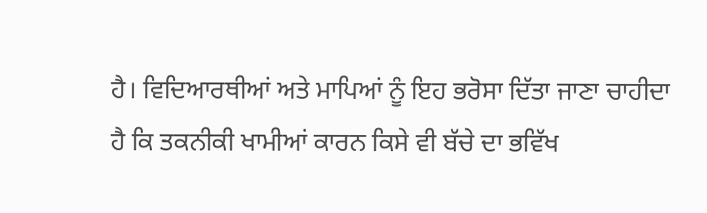ਹੈ। ਵਿਦਿਆਰਥੀਆਂ ਅਤੇ ਮਾਪਿਆਂ ਨੂੰ ਇਹ ਭਰੋਸਾ ਦਿੱਤਾ ਜਾਣਾ ਚਾਹੀਦਾ ਹੈ ਕਿ ਤਕਨੀਕੀ ਖਾਮੀਆਂ ਕਾਰਨ ਕਿਸੇ ਵੀ ਬੱਚੇ ਦਾ ਭਵਿੱਖ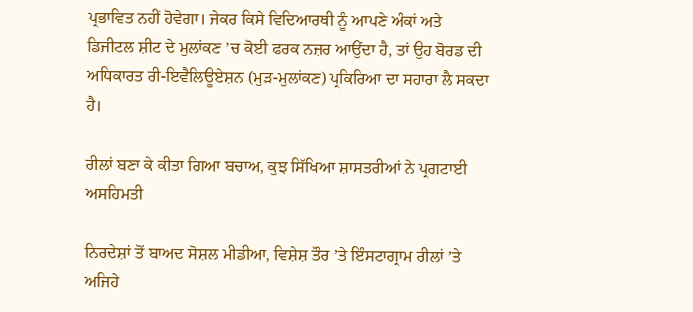ਪ੍ਰਭਾਵਿਤ ਨਹੀਂ ਹੋਵੇਗਾ। ਜੇਕਰ ਕਿਸੇ ਵਿਦਿਆਰਥੀ ਨੂੰ ਆਪਣੇ ਅੰਕਾਂ ਅਤੇ ਡਿਜੀਟਲ ਸ਼ੀਟ ਦੇ ਮੁਲਾਂਕਣ ’ਚ ਕੋਈ ਫਰਕ ਨਜ਼ਰ ਆਉਂਦਾ ਹੈ, ਤਾਂ ਉਹ ਬੋਰਡ ਦੀ ਅਧਿਕਾਰਤ ਰੀ-ਇਵੈਲਿਊਏਸ਼ਨ (ਮੁੜ-ਮੁਲਾਂਕਣ) ਪ੍ਰਕਿਰਿਆ ਦਾ ਸਹਾਰਾ ਲੈ ਸਕਦਾ ਹੈ।

ਰੀਲਾਂ ਬਣਾ ਕੇ ਕੀਤਾ ਗਿਆ ਬਚਾਅ, ਕੁਝ ਸਿੱਖਿਆ ਸ਼ਾਸਤਰੀਆਂ ਨੇ ਪ੍ਰਗਟਾਈ ਅਸਹਿਮਤੀ

ਨਿਰਦੇਸ਼ਾਂ ਤੋਂ ਬਾਅਦ ਸੋਸ਼ਲ ਮੀਡੀਆ, ਵਿਸ਼ੇਸ਼ ਤੌਰ ’ਤੇ ਇੰਸਟਾਗ੍ਰਾਮ ਰੀਲਾਂ ’ਤੇ ਅਜਿਹੇ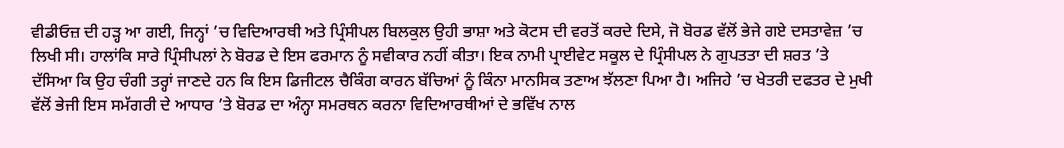ਵੀਡੀਓਜ਼ ਦੀ ਹੜ੍ਹ ਆ ਗਈ, ਜਿਨ੍ਹਾਂ ’ਚ ਵਿਦਿਆਰਥੀ ਅਤੇ ਪ੍ਰਿੰਸੀਪਲ ਬਿਲਕੁਲ ਉਹੀ ਭਾਸ਼ਾ ਅਤੇ ਕੋਟਸ ਦੀ ਵਰਤੋਂ ਕਰਦੇ ਦਿਸੇ, ਜੋ ਬੋਰਡ ਵੱਲੋਂ ਭੇਜੇ ਗਏ ਦਸਤਾਵੇਜ਼ ’ਚ ਲਿਖੀ ਸੀ। ਹਾਲਾਂਕਿ ਸਾਰੇ ਪ੍ਰਿੰਸੀਪਲਾਂ ਨੇ ਬੋਰਡ ਦੇ ਇਸ ਫਰਮਾਨ ਨੂੰ ਸਵੀਕਾਰ ਨਹੀਂ ਕੀਤਾ। ਇਕ ਨਾਮੀ ਪ੍ਰਾਈਵੇਟ ਸਕੂਲ ਦੇ ਪ੍ਰਿੰਸੀਪਲ ਨੇ ਗੁਪਤਤਾ ਦੀ ਸ਼ਰਤ ’ਤੇ ਦੱਸਿਆ ਕਿ ਉਹ ਚੰਗੀ ਤਰ੍ਹਾਂ ਜਾਣਦੇ ਹਨ ਕਿ ਇਸ ਡਿਜੀਟਲ ਚੈਕਿੰਗ ਕਾਰਨ ਬੱਚਿਆਂ ਨੂੰ ਕਿੰਨਾ ਮਾਨਸਿਕ ਤਣਾਅ ਝੱਲਣਾ ਪਿਆ ਹੈ। ਅਜਿਹੇ ’ਚ ਖੇਤਰੀ ਦਫਤਰ ਦੇ ਮੁਖੀ ਵੱਲੋਂ ਭੇਜੀ ਇਸ ਸਮੱਗਰੀ ਦੇ ਆਧਾਰ ’ਤੇ ਬੋਰਡ ਦਾ ਅੰਨ੍ਹਾ ਸਮਰਥਨ ਕਰਨਾ ਵਿਦਿਆਰਥੀਆਂ ਦੇ ਭਵਿੱਖ ਨਾਲ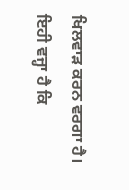ਖਿਲਵਾੜ ਕਰਨ ਵਰਗਾ ਹੈ। ਇਹੀ ਵਜ੍ਹਾ ਹੈ ਕਿ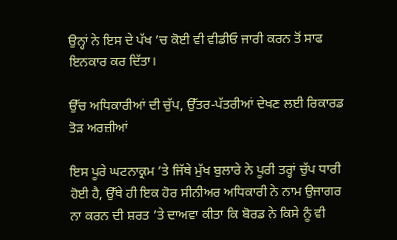ਉਨ੍ਹਾਂ ਨੇ ਇਸ ਦੇ ਪੱਖ ’ਚ ਕੋਈ ਵੀ ਵੀਡੀਓ ਜਾਰੀ ਕਰਨ ਤੋਂ ਸਾਫ ਇਨਕਾਰ ਕਰ ਦਿੱਤਾ।

ਉੱਚ ਅਧਿਕਾਰੀਆਂ ਦੀ ਚੁੱਪ, ਉੱਤਰ-ਪੱਤਰੀਆਂ ਦੇਖਣ ਲਈ ਰਿਕਾਰਡ ਤੋੜ ਅਰਜ਼ੀਆਂ

ਇਸ ਪੂਰੇ ਘਟਨਾਕ੍ਰਮ ’ਤੇ ਜਿੱਥੇ ਮੁੱਖ ਬੁਲਾਰੇ ਨੇ ਪੂਰੀ ਤਰ੍ਹਾਂ ਚੁੱਪ ਧਾਰੀ ਹੋਈ ਹੈ, ਉੱਥੇ ਹੀ ਇਕ ਹੋਰ ਸੀਨੀਅਰ ਅਧਿਕਾਰੀ ਨੇ ਨਾਮ ਉਜਾਗਰ ਨਾ ਕਰਨ ਦੀ ਸ਼ਰਤ ’ਤੇ ਦਾਅਵਾ ਕੀਤਾ ਕਿ ਬੋਰਡ ਨੇ ਕਿਸੇ ਨੂੰ ਵੀ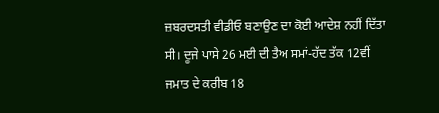ਜ਼ਬਰਦਸਤੀ ਵੀਡੀਓ ਬਣਾਉਣ ਦਾ ਕੋਈ ਆਦੇਸ਼ ਨਹੀਂ ਦਿੱਤਾ ਸੀ। ਦੂਜੇ ਪਾਸੇ 26 ਮਈ ਦੀ ਤੈਅ ਸਮਾਂ-ਹੱਦ ਤੱਕ 12ਵੀਂ ਜਮਾਤ ਦੇ ਕਰੀਬ 18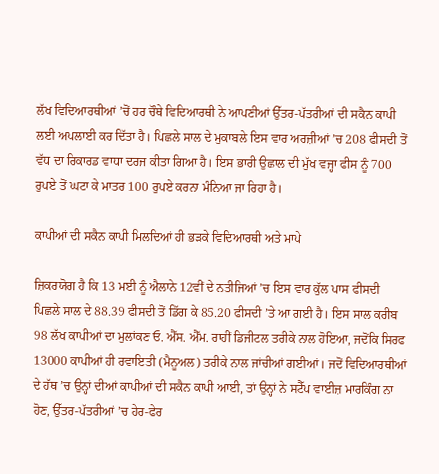ਲੱਖ ਵਿਦਿਆਰਥੀਆਂ ’ਚੋਂ ਹਰ ਚੌਥੇ ਵਿਦਿਆਰਥੀ ਨੇ ਆਪਣੀਆਂ ਉੱਤਰ-ਪੱਤਰੀਆਂ ਦੀ ਸਕੈਨ ਕਾਪੀ ਲਈ ਅਪਲਾਈ ਕਰ ਦਿੱਤਾ ਹੈ। ਪਿਛਲੇ ਸਾਲ ਦੇ ਮੁਕਾਬਲੇ ਇਸ ਵਾਰ ਅਰਜ਼ੀਆਂ ’ਚ 208 ਫੀਸਦੀ ਤੋਂ ਵੱਧ ਦਾ ਰਿਕਾਰਡ ਵਾਧਾ ਦਰਜ ਕੀਤਾ ਗਿਆ ਹੈ। ਇਸ ਭਾਰੀ ਉਛਾਲ ਦੀ ਮੁੱਖ ਵਜ੍ਹਾ ਫੀਸ ਨੂੰ 700 ਰੁਪਏ ਤੋਂ ਘਟਾ ਕੇ ਮਾਤਰ 100 ਰੁਪਏ ਕਰਨਾ ਮੰਨਿਆ ਜਾ ਰਿਹਾ ਹੈ।

ਕਾਪੀਆਂ ਦੀ ਸਕੈਨ ਕਾਪੀ ਮਿਲਦਿਆਂ ਹੀ ਭੜਕੇ ਵਿਦਿਆਰਥੀ ਅਤੇ ਮਾਪੇ

ਜ਼ਿਕਰਯੋਗ ਹੈ ਕਿ 13 ਮਈ ਨੂੰ ਐਲਾਨੇ 12ਵੀਂ ਦੇ ਨਤੀਜਿਆਂ ’ਚ ਇਸ ਵਾਰ ਕੁੱਲ ਪਾਸ ਫੀਸਦੀ ਪਿਛਲੇ ਸਾਲ ਦੇ 88.39 ਫੀਸਦੀ ਤੋਂ ਡਿੱਗ ਕੇ 85.20 ਫੀਸਦੀ ’ਤੇ ਆ ਗਈ ਹੈ। ਇਸ ਸਾਲ ਕਰੀਬ 98 ਲੱਖ ਕਾਪੀਆਂ ਦਾ ਮੁਲਾਂਕਣ ਓ. ਐੱਸ. ਐੱਮ. ਰਾਹੀਂ ਡਿਜੀਟਲ ਤਰੀਕੇ ਨਾਲ ਹੋਇਆ, ਜਦੋਂਕਿ ਸਿਰਫ 13000 ਕਾਪੀਆਂ ਹੀ ਰਵਾਇਤੀ (ਮੈਨੂਅਲ) ਤਰੀਕੇ ਨਾਲ ਜਾਂਚੀਆਂ ਗਈਆਂ। ਜਦੋਂ ਵਿਦਿਆਰਥੀਆਂ ਦੇ ਹੱਥ ’ਚ ਉਨ੍ਹਾਂ ਦੀਆਂ ਕਾਪੀਆਂ ਦੀ ਸਕੈਨ ਕਾਪੀ ਆਈ, ਤਾਂ ਉਨ੍ਹਾਂ ਨੇ ਸਟੈੱਪ ਵਾਈਜ਼ ਮਾਰਕਿੰਗ ਨਾ ਹੋਣ, ਉੱਤਰ-ਪੱਤਰੀਆਂ ’ਚ ਹੇਰ-ਫੇਰ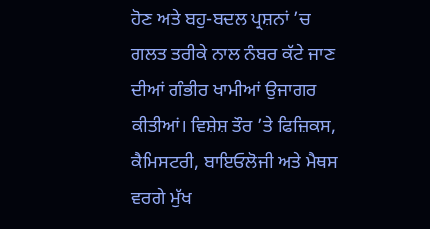ਹੋਣ ਅਤੇ ਬਹੁ-ਬਦਲ ਪ੍ਰਸ਼ਨਾਂ ’ਚ ਗਲਤ ਤਰੀਕੇ ਨਾਲ ਨੰਬਰ ਕੱਟੇ ਜਾਣ ਦੀਆਂ ਗੰਭੀਰ ਖਾਮੀਆਂ ਉਜਾਗਰ ਕੀਤੀਆਂ। ਵਿਸ਼ੇਸ਼ ਤੌਰ ’ਤੇ ਫਿਜ਼ਿਕਸ, ਕੈਮਿਸਟਰੀ, ਬਾਇਓਲੋਜੀ ਅਤੇ ਮੈਥਸ ਵਰਗੇ ਮੁੱਖ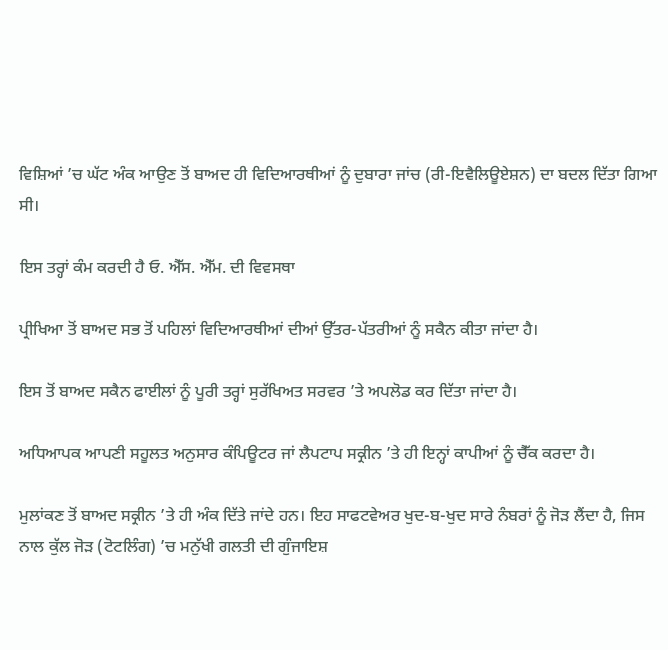ਵਿਸ਼ਿਆਂ ’ਚ ਘੱਟ ਅੰਕ ਆਉਣ ਤੋਂ ਬਾਅਦ ਹੀ ਵਿਦਿਆਰਥੀਆਂ ਨੂੰ ਦੁਬਾਰਾ ਜਾਂਚ (ਰੀ-ਇਵੈਲਿਊਏਸ਼ਨ) ਦਾ ਬਦਲ ਦਿੱਤਾ ਗਿਆ ਸੀ।

ਇਸ ਤਰ੍ਹਾਂ ਕੰਮ ਕਰਦੀ ਹੈ ਓ. ਐੱਸ. ਐੱਮ. ਦੀ ਵਿਵਸਥਾ

ਪ੍ਰੀਖਿਆ ਤੋਂ ਬਾਅਦ ਸਭ ਤੋਂ ਪਹਿਲਾਂ ਵਿਦਿਆਰਥੀਆਂ ਦੀਆਂ ਉੱਤਰ-ਪੱਤਰੀਆਂ ਨੂੰ ਸਕੈਨ ਕੀਤਾ ਜਾਂਦਾ ਹੈ।

ਇਸ ਤੋਂ ਬਾਅਦ ਸਕੈਨ ਫਾਈਲਾਂ ਨੂੰ ਪੂਰੀ ਤਰ੍ਹਾਂ ਸੁਰੱਖਿਅਤ ਸਰਵਰ ’ਤੇ ਅਪਲੋਡ ਕਰ ਦਿੱਤਾ ਜਾਂਦਾ ਹੈ।

ਅਧਿਆਪਕ ਆਪਣੀ ਸਹੂਲਤ ਅਨੁਸਾਰ ਕੰਪਿਊਟਰ ਜਾਂ ਲੈਪਟਾਪ ਸਕ੍ਰੀਨ ’ਤੇ ਹੀ ਇਨ੍ਹਾਂ ਕਾਪੀਆਂ ਨੂੰ ਚੈੱਕ ਕਰਦਾ ਹੈ।

ਮੁਲਾਂਕਣ ਤੋਂ ਬਾਅਦ ਸਕ੍ਰੀਨ ’ਤੇ ਹੀ ਅੰਕ ਦਿੱਤੇ ਜਾਂਦੇ ਹਨ। ਇਹ ਸਾਫਟਵੇਅਰ ਖੁਦ-ਬ-ਖੁਦ ਸਾਰੇ ਨੰਬਰਾਂ ਨੂੰ ਜੋੜ ਲੈਂਦਾ ਹੈ, ਜਿਸ ਨਾਲ ਕੁੱਲ ਜੋੜ (ਟੋਟਲਿੰਗ) ’ਚ ਮਨੁੱਖੀ ਗਲਤੀ ਦੀ ਗੁੰਜਾਇਸ਼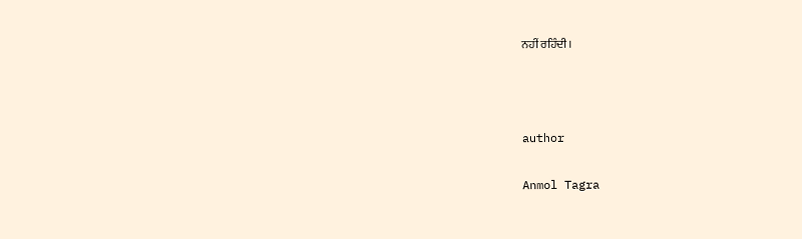ਨਹੀਂ ਰਹਿੰਦੀ।



author

Anmol Tagra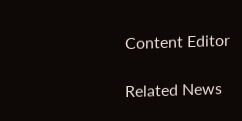Content Editor

Related News